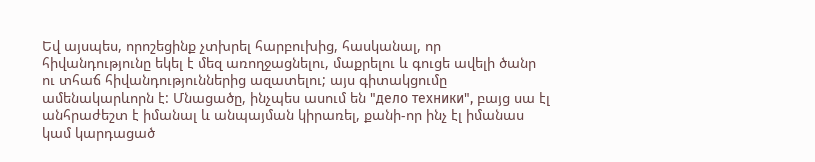Եվ այսպես, որոշեցինք չտխրել հարբուխից, հասկանալ, որ հիվանդությունը եկել է մեզ առողջացնելու, մաքրելու և գուցե ավելի ծանր ու տհաճ հիվանդություններից ազատելու; այս գիտակցումը ամենակարևորն է: Մնացածը, ինչպես ասում են "дело техники", բայց սա էլ անհրաժեշտ է իմանալ և անպայման կիրառել, քանի-որ ինչ էլ իմանաս կամ կարդացած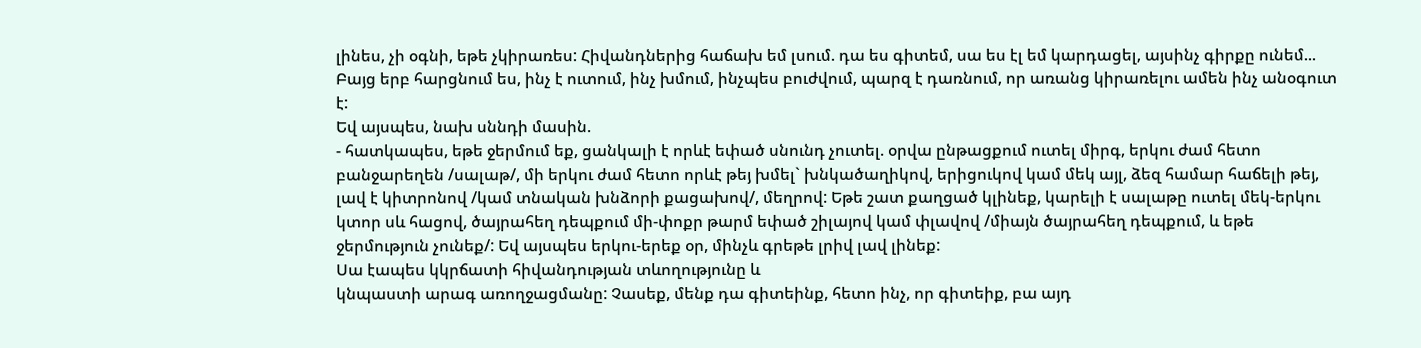լինես, չի օգնի, եթե չկիրառես: Հիվանդներից հաճախ եմ լսում. դա ես գիտեմ, սա ես էլ եմ կարդացել, այսինչ գիրքը ունեմ... Բայց երբ հարցնում ես, ինչ է ուտում, ինչ խմում, ինչպես բուժվում, պարզ է դառնում, որ առանց կիրառելու ամեն ինչ անօգուտ է:
Եվ այսպես, նախ սննդի մասին.
- հատկապես, եթե ջերմում եք, ցանկալի է որևէ եփած սնունդ չուտել. օրվա ընթացքում ուտել միրգ, երկու ժամ հետո բանջարեղեն /սալաթ/, մի երկու ժամ հետո որևէ թեյ խմել` խնկածաղիկով, երիցուկով կամ մեկ այլ, ձեզ համար հաճելի թեյ, լավ է կիտրոնով /կամ տնական խնձորի քացախով/, մեղրով: Եթե շատ քաղցած կլինեք, կարելի է սալաթը ուտել մեկ-երկու կտոր սև հացով, ծայրահեղ դեպքում մի-փոքր թարմ եփած շիլայով կամ փլավով /միայն ծայրահեղ դեպքում, և եթե ջերմություն չունեք/: Եվ այսպես երկու-երեք օր, մինչև գրեթե լրիվ լավ լինեք:
Սա էապես կկրճատի հիվանդության տևողությունը և
կնպաստի արագ առողջացմանը: Չասեք, մենք դա գիտեինք, հետո ինչ, որ գիտեիք, բա այդ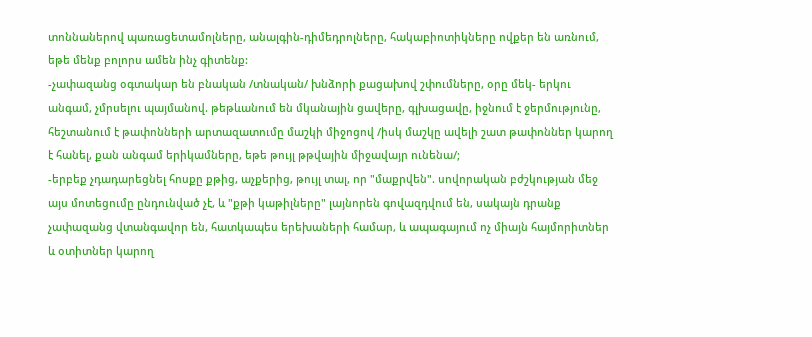տոննաներով պառացետամոլները, անալգին-դիմեդրոլները, հակաբիոտիկները ովքեր են առնում, եթե մենք բոլորս ամեն ինչ գիտենք:
-չափազանց օգտակար են բնական /տնական/ խնձորի քացախով շփումները, օրը մեկ- երկու անգամ, չմրսելու պայմանով. թեթևանում են մկանային ցավերը, գլխացավը, իջնում է ջերմությունը, հեշտանում է թափոնների արտազատումը մաշկի միջոցով /իսկ մաշկը ավելի շատ թափոններ կարող է հանել, քան անգամ երիկամները, եթե թույլ թթվային միջավայր ունենա/;
-երբեք չդադարեցնել հոսքը քթից, աչքերից, թույլ տալ, որ "մաքրվեն". սովորական բժշկության մեջ այս մոտեցումը ընդունված չէ, և "քթի կաթիլները" լայնորեն գովազդվում են, սակայն դրանք չափազանց վտանգավոր են, հատկապես երեխաների համար, և ապագայում ոչ միայն հայմորիտներ և օտիտներ կարող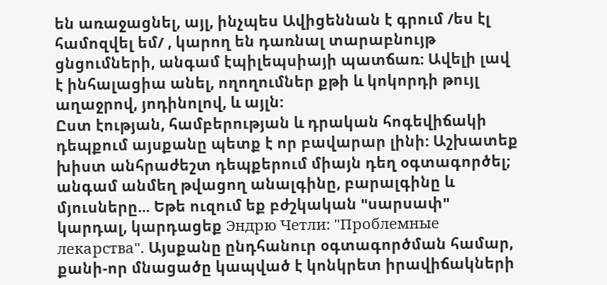են առաջացնել, այլ, ինչպես Ավիցեննան է գրում /ես էլ համոզվել եմ/ , կարող են դառնալ տարաբնույթ ցնցումների, անգամ էպիլեպսիայի պատճառ: Ավելի լավ է ինհալացիա անել, ողողումներ քթի և կոկորդի թույլ աղաջրով, յոդինոլով, և այլն:
Ըստ էության, համբերության և դրական հոգեվիճակի դեպքում այսքանը պետք է որ բավարար լինի: Աշխատեք խիստ անհրաժեշտ դեպքերում միայն դեղ օգտագործել; անգամ անմեղ թվացող անալգինը, բարալգինը և մյուսները... Եթե ուզում եք բժշկական "սարսափ" կարդալ, կարդացեք Эндрю Четли: "Проблемные лекарства". Այսքանը ընդհանուր օգտագործման համար, քանի-որ մնացածը կապված է կոնկրետ իրավիճակների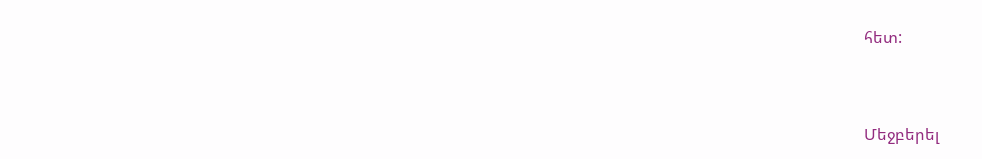հետ:



Մեջբերել